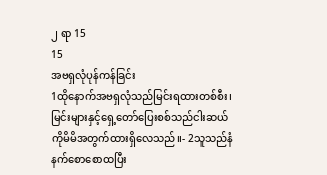၂ ရာ 15
15
အဗရှလုံပုန်ကန်ခြင်း
1ထိုနောက်အဗရှလုံသည်မြင်းရထားတစ်စီး၊ မြင်းများနှင့်ရှေ့တော်ပြေးစစ်သည်ငါးဆယ် ကိုမိမိအတွက်ထားရှိလေသည်။- 2သူသည်နံနက်စောစောထပြီး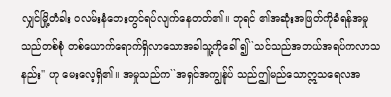လျှင်မြို့တံခါး ဝလမ်းနံဘေးတွင်ရပ်လျက်နေတတ်၏။ ဘုရင် ၏အဆုံးအဖြတ်ကိုခံရန်အမှုသည်တစ်စုံ တစ်ယောက်ရောက်ရှိလာသောအခါသူ့ကိုခေါ် ၍``သင်သည်အဘယ်အရပ်ကလာသနည်း'' ဟု မေးလေ့ရှိ၏။ အမှုသည်က``အရှင်အကျွန်ုပ် သည်ဤမည်သောဣသရေလအ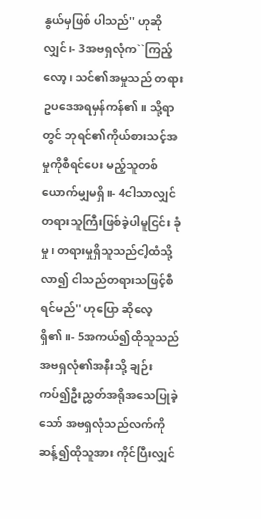နွယ်မှဖြစ် ပါသည်'' ဟုဆိုလျှင်၊- 3အဗရှလုံက``ကြည့်လော့၊ သင်၏အမှုသည် တရားဥပဒေအရမှန်ကန်၏။ သို့ရာတွင် ဘုရင်၏ကိုယ်စားသင့်အမှုကိုစီရင်ပေး မည့်သူတစ်ယောက်မျှမရှိ။- 4ငါသာလျှင်တရားသူကြီးဖြစ်ခဲ့ပါမူငြင်း ခုံမှု၊ တရားမှုရှိသူသည်ငါ့ထံသို့လာ၍ ငါသည်တရားသဖြင့်စီရင်မည်'' ဟုပြော ဆိုလေ့ရှိ၏။- 5အကယ်၍ထိုသူသည်အဗရှလုံ၏အနီးသို့ ချဉ်းကပ်၍ဦးညွှတ်အရိုအသေပြုခဲ့သော် အဗရှလုံသည်လက်ကိုဆန့်၍ထိုသူအား ကိုင်ပြီးလျှင်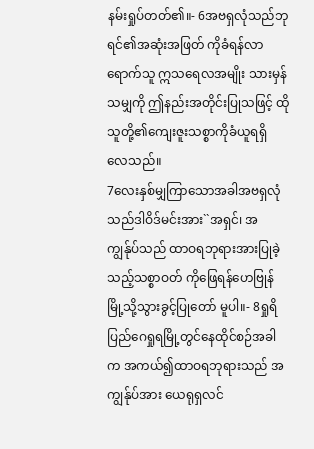နမ်းရှုပ်တတ်၏။- 6အဗရှလုံသည်ဘုရင်၏အဆုံးအဖြတ် ကိုခံရန်လာရောက်သူ ဣသရေလအမျိုး သားမှန်သမျှကို ဤနည်းအတိုင်းပြုသဖြင့် ထိုသူတို့၏ကျေးဇူးသစ္စာကိုခံယူရရှိ လေသည်။
7လေးနှစ်မျှကြာသောအခါအဗရှလုံ သည်ဒါဝိဒ်မင်းအား``အရှင်၊ အကျွန်ုပ်သည် ထာဝရဘုရားအားပြုခဲ့သည့်သစ္စာဝတ် ကိုဖြေရန်ဟေဗြုန်မြို့သို့သွားခွင့်ပြုတော် မူပါ။- 8ရှုရိပြည်ဂေရှုရမြို့တွင်နေထိုင်စဉ်အခါက အကယ်၍ထာဝရဘုရားသည် အကျွန်ုပ်အား ယေရုရှလင်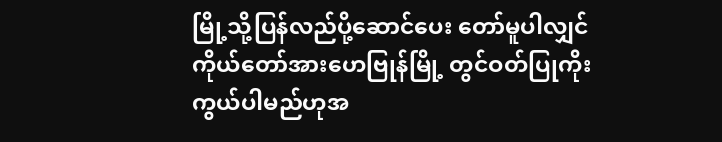မြို့သို့ပြန်လည်ပို့ဆောင်ပေး တော်မူပါလျှင် ကိုယ်တော်အားဟေဗြုန်မြို့ တွင်ဝတ်ပြုကိုးကွယ်ပါမည်ဟုအ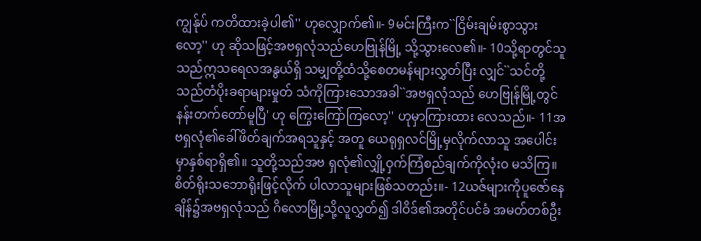ကျွန်ုပ် ကတိထားခဲ့ပါ၏'' ဟုလျှောက်၏။- 9မင်းကြီးက``ငြိမ်းချမ်းစွာသွားလော့'' ဟု ဆိုသဖြင့်အဗရှလုံသည်ဟေဗြုန်မြို့ သို့သွားလေ၏။- 10သို့ရာတွင်သူသည်ဣသရေလအနွယ်ရှိ သမျှတို့ထံသို့စေတမန်များလွှတ်ပြီး လျှင်``သင်တို့သည်တံပိုးခရာများမှုတ် သံကိုကြားသောအခါ``အဗရှလုံသည် ဟေဗြုန်မြို့တွင်နန်းတက်တော်မူပြီ' ဟု ကြွေးကြော်ကြလော့'' ဟုမှာကြားထား လေသည်။- 11အဗရှလုံ၏ခေါ်ဖိတ်ချက်အရသူနှင့် အတူ ယေရုရှလင်မြို့မှလိုက်လာသူ အပေါင်းမှာနှစ်ရာရှိ၏။ သူတို့သည်အဗ ရှလုံ၏လျှို့ဝှက်ကြံစည်ချက်ကိုလုံးဝ မသိကြ။ စိတ်ရိုးသဘောရိုးဖြင့်လိုက် ပါလာသူများဖြစ်သတည်း။- 12ယဇ်များကိုပူဇော်နေချိန်၌အဗရှလုံသည် ဂိလောမြို့သို့လူလွှတ်၍ ဒါဝိဒ်၏အတိုင်ပင်ခံ အမတ်တစ်ဦး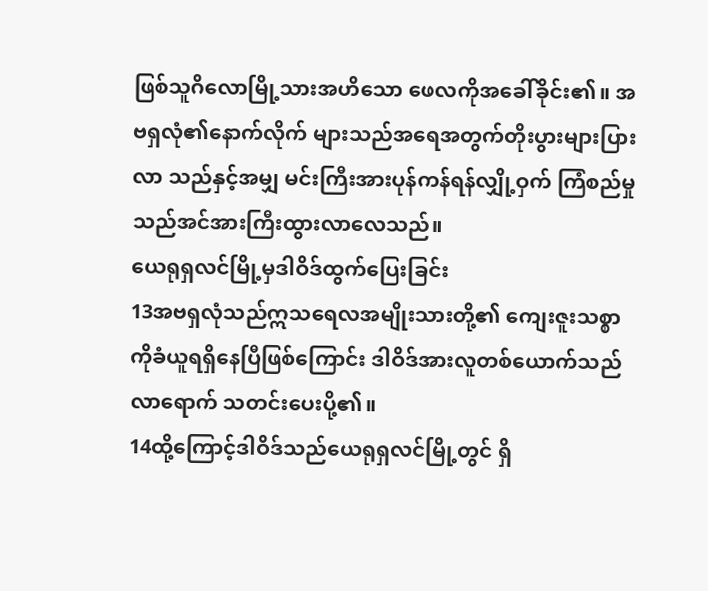ဖြစ်သူဂိလောမြို့သားအဟိသော ဖေလကိုအခေါ်ခိုင်း၏။ အဗရှလုံ၏နောက်လိုက် များသည်အရေအတွက်တိုးပွားများပြားလာ သည်နှင့်အမျှ မင်းကြီးအားပုန်ကန်ရန်လျှို့ဝှက် ကြံစည်မှုသည်အင်အားကြီးထွားလာလေသည်။
ယေရုရှလင်မြို့မှဒါဝိဒ်ထွက်ပြေးခြင်း
13အဗရှလုံသည်ဣသရေလအမျိုးသားတို့၏ ကျေးဇူးသစ္စာကိုခံယူရရှိနေပြီဖြစ်ကြောင်း ဒါဝိဒ်အားလူတစ်ယောက်သည်လာရောက် သတင်းပေးပို့၏။
14ထို့ကြောင့်ဒါဝိဒ်သည်ယေရုရှလင်မြို့တွင် ရှိ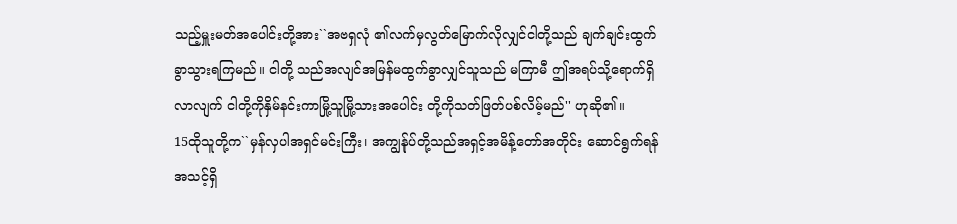သည့်မှူးမတ်အပေါင်းတို့အား``အဗရှလုံ ၏လက်မှလွတ်မြောက်လိုလျှင်ငါတို့သည် ချက်ချင်းထွက်ခွာသွားရကြမည်။ ငါတို့ သည်အလျင်အမြန်မထွက်ခွာလျှင်သူသည် မကြာမီ ဤအရပ်သို့ရောက်ရှိလာလျက် ငါတို့ကိုနှိမ်နင်းကာမြို့သူမြို့သားအပေါင်း တို့ကိုသတ်ဖြတ်ပစ်လိမ့်မည်'' ဟုဆို၏။
15ထိုသူတို့က``မှန်လှပါအရှင်မင်းကြီး၊ အကျွန်ုပ်တို့သည်အရှင့်အမိန့်တော်အတိုင်း ဆောင်ရွက်ရန်အသင့်ရှိ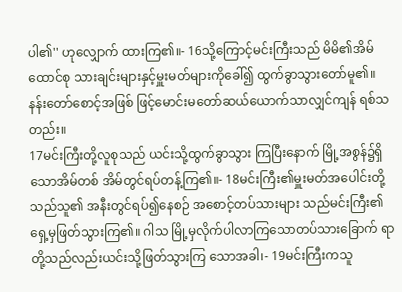ပါ၏'' ဟုလျှောက် ထားကြ၏။- 16သို့ကြောင့်မင်းကြီးသည် မိမိ၏အိမ်ထောင်စု သားချင်းများနှင့်မှူးမတ်များကိုခေါ်၍ ထွက်ခွာသွားတော်မူ၏။ နန်းတော်စောင့်အဖြစ် ဖြင့်မောင်းမတော်ဆယ်ယောက်သာလျှင်ကျန် ရစ်သတည်း။
17မင်းကြီးတို့လူစုသည် ယင်းသို့ထွက်ခွာသွား ကြပြီးနောက် မြို့အစွန်၌ရှိသောအိမ်တစ် အိမ်တွင်ရပ်တန့်ကြ၏။- 18မင်းကြီး၏မှူးမတ်အပေါင်းတို့သည်သူ၏ အနီးတွင်ရပ်၍နေစဉ် အစောင့်တပ်သားများ သည်မင်းကြီး၏ရှေ့မှဖြတ်သွားကြ၏။ ဂါသ မြို့မှလိုက်ပါလာကြသောတပ်သားခြောက် ရာတို့သည်လည်းယင်းသို့ဖြတ်သွားကြ သောအခါ၊- 19မင်းကြီးကသူ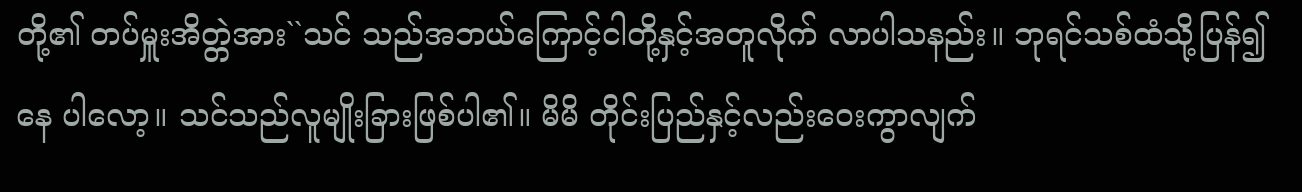တို့၏ တပ်မှူးအိတ္တဲအား``သင် သည်အဘယ်ကြောင့်ငါတို့နှင့်အတူလိုက် လာပါသနည်း။ ဘုရင်သစ်ထံသို့ပြန်၍နေ ပါလော့။ သင်သည်လူမျိုးခြားဖြစ်ပါ၏။ မိမိ တိုင်းပြည်နှင့်လည်းဝေးကွာလျက်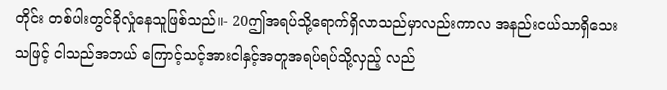တိုင်း တစ်ပါးတွင်ခိုလှုံနေသူဖြစ်သည်။- 20ဤအရပ်သို့ရောက်ရှိလာသည်မှာလည်းကာလ အနည်းငယ်သာရှိသေးသဖြင့် ငါသည်အဘယ် ကြောင့်သင့်အားငါနှင့်အတူအရပ်ရပ်သို့လှည့် လည်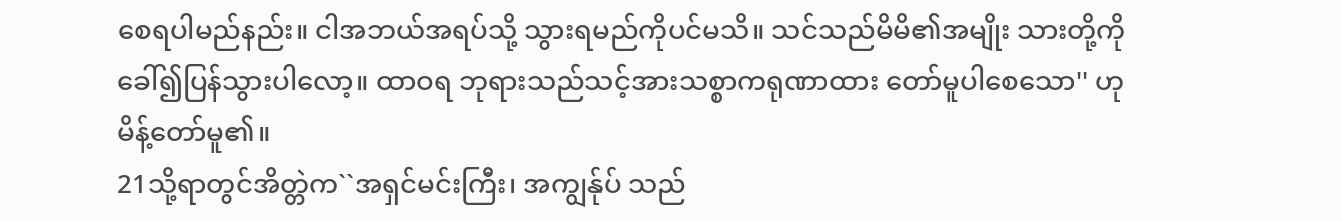စေရပါမည်နည်း။ ငါအဘယ်အရပ်သို့ သွားရမည်ကိုပင်မသိ။ သင်သည်မိမိ၏အမျိုး သားတို့ကိုခေါ်၍ပြန်သွားပါလော့။ ထာဝရ ဘုရားသည်သင့်အားသစ္စာကရုဏာထား တော်မူပါစေသော'' ဟုမိန့်တော်မူ၏။
21သို့ရာတွင်အိတ္တဲက``အရှင်မင်းကြီး၊ အကျွန်ုပ် သည်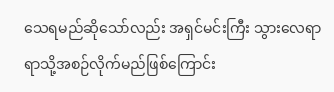သေရမည်ဆိုသော်လည်း အရှင်မင်းကြီး သွားလေရာရာသို့အစဉ်လိုက်မည်ဖြစ်ကြောင်း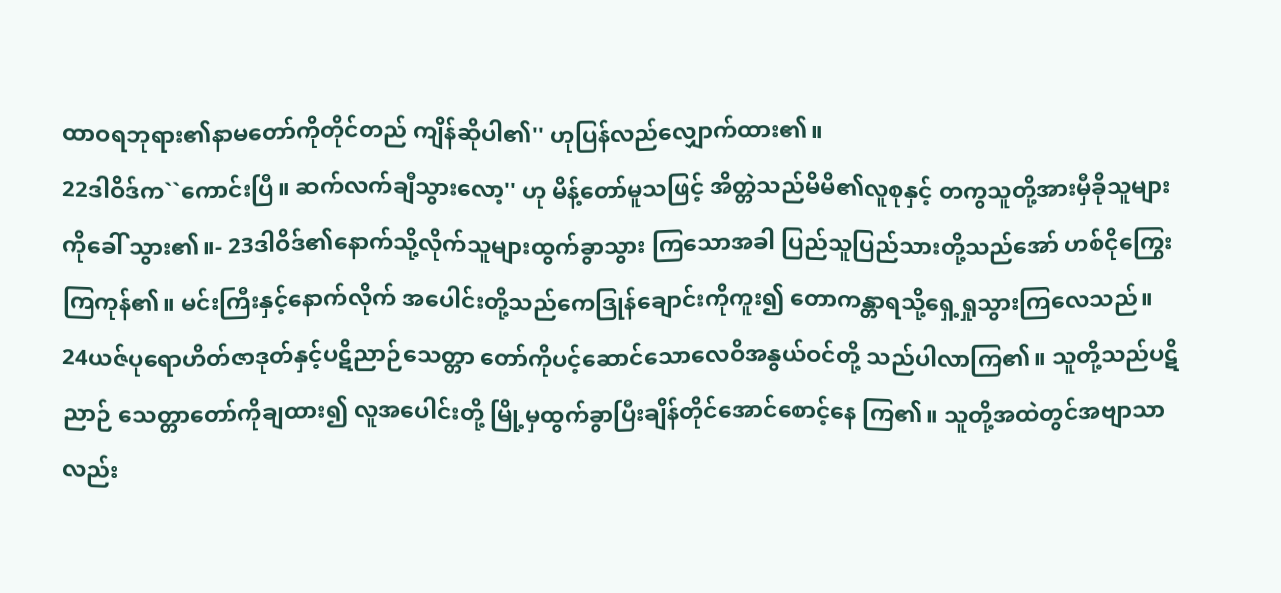ထာဝရဘုရား၏နာမတော်ကိုတိုင်တည် ကျိန်ဆိုပါ၏'' ဟုပြန်လည်လျှောက်ထား၏။
22ဒါဝိဒ်က``ကောင်းပြီ။ ဆက်လက်ချီသွားလော့'' ဟု မိန့်တော်မူသဖြင့် အိတ္တဲသည်မိမိ၏လူစုနှင့် တကွသူတို့အားမှီခိုသူများကိုခေါ် သွား၏။- 23ဒါဝိဒ်၏နောက်သို့လိုက်သူများထွက်ခွာသွား ကြသောအခါ ပြည်သူပြည်သားတို့သည်အော် ဟစ်ငိုကြွေးကြကုန်၏။ မင်းကြီးနှင့်နောက်လိုက် အပေါင်းတို့သည်ကေဒြုန်ချောင်းကိုကူး၍ တောကန္တာရသို့ရှေ့ရှုသွားကြလေသည်။
24ယဇ်ပုရောဟိတ်ဇာဒုတ်နှင့်ပဋိညာဉ်သေတ္တာ တော်ကိုပင့်ဆောင်သောလေဝိအနွယ်ဝင်တို့ သည်ပါလာကြ၏။ သူတို့သည်ပဋိညာဉ် သေတ္တာတော်ကိုချထား၍ လူအပေါင်းတို့ မြို့မှထွက်ခွာပြီးချိန်တိုင်အောင်စောင့်နေ ကြ၏။ သူတို့အထဲတွင်အဗျာသာလည်း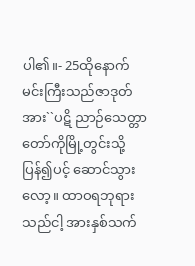ပါ၏။- 25ထိုနောက်မင်းကြီးသည်ဇာဒုတ်အား``ပဋိ ညာဉ်သေတ္တာတော်ကိုမြို့တွင်းသို့ပြန်၍ပင့် ဆောင်သွားလော့။ ထာဝရဘုရားသည်ငါ့ အားနှစ်သက်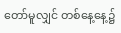တော်မူလျှင် တစ်နေ့နေ့၌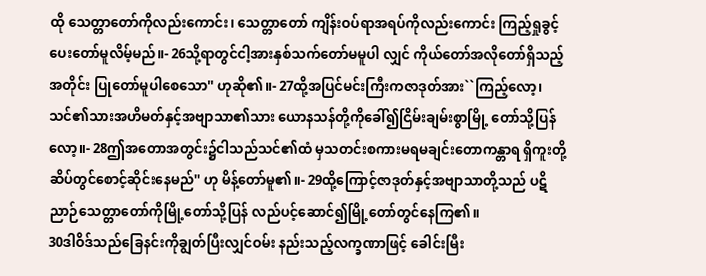ထို သေတ္တာတော်ကိုလည်းကောင်း၊ သေတ္တာတော် ကျိန်းဝပ်ရာအရပ်ကိုလည်းကောင်း ကြည့်ရှုခွင့်ပေးတော်မူလိမ့်မည်။- 26သို့ရာတွင်ငါ့အားနှစ်သက်တော်မမူပါ လျှင် ကိုယ်တော်အလိုတော်ရှိသည့်အတိုင်း ပြုတော်မူပါစေသော'' ဟုဆို၏။- 27ထို့အပြင်မင်းကြီးကဇာဒုတ်အား``ကြည့်လော့၊ သင်၏သားအဟိမတ်နှင့်အဗျာသာ၏သား ယောနသန်တို့ကိုခေါ်၍ငြိမ်းချမ်းစွာမြို့ တော်သို့ပြန်လော့။- 28ဤအတောအတွင်း၌ငါသည်သင်၏ထံ မှသတင်းစကားမရမချင်းတောကန္တာရ ရှိကူးတို့ဆိပ်တွင်စောင့်ဆိုင်းနေမည်'' ဟု မိန့်တော်မူ၏။- 29ထို့ကြောင့်ဇာဒုတ်နှင့်အဗျာသာတို့သည် ပဋိညာဉ်သေတ္တာတော်ကိုမြို့တော်သို့ပြန် လည်ပင့်ဆောင်၍မြို့တော်တွင်နေကြ၏။
30ဒါဝိဒ်သည်ခြေနင်းကိုချွတ်ပြီးလျှင်ဝမ်း နည်းသည့်လက္ခဏာဖြင့် ခေါင်းမြီး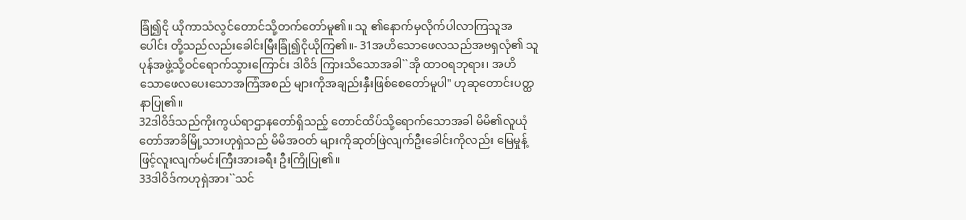ခြုံ၍ငို ယိုကာသံလွင်တောင်သို့တက်တော်မူ၏။ သူ ၏နောက်မှလိုက်ပါလာကြသူအပေါင်း တို့သည်လည်းခေါင်းမြီးခြုံ၍ငိုယိုကြ၏။- 31အဟိသောဖေလသည်အဗရှလုံ၏ သူပုန်အဖွဲ့သို့ဝင်ရောက်သွားကြောင်း ဒါဝိဒ် ကြားသိသောအခါ``အို ထာဝရဘုရား၊ အဟိသောဖေလပေးသောအကြံအစည် များကိုအချည်းနှီးဖြစ်စေတော်မူပါ'' ဟုဆုတောင်းပတ္ထနာပြု၏။
32ဒါဝိဒ်သည်ကိုးကွယ်ရာဌာနတော်ရှိသည့် တောင်ထိပ်သို့ရောက်သောအခါ မိမိ၏လူယုံ တော်အာခိမြို့သားဟုရှဲသည် မိမိအဝတ် များကိုဆုတ်ဖြဲလျက်ဦးခေါင်းကိုလည်း မြေမှုန့်ဖြင့်လူးလျက်မင်းကြီးအားခရီး ဦးကြိုပြု၏။
33ဒါဝိဒ်ကဟုရှဲအား``သင်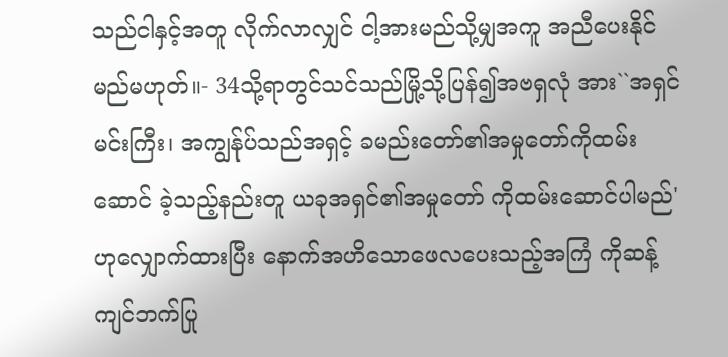သည်ငါနှင့်အတူ လိုက်လာလျှင် ငါ့အားမည်သို့မျှအကူ အညီပေးနိုင်မည်မဟုတ်။- 34သို့ရာတွင်သင်သည်မြို့သို့ပြန်၍အဗရှလုံ အား``အရှင်မင်းကြီး၊ အကျွန်ုပ်သည်အရှင့် ခမည်းတော်၏အမှုတော်ကိုထမ်းဆောင် ခဲ့သည့်နည်းတူ ယခုအရှင်၏အမှုတော် ကိုထမ်းဆောင်ပါမည်' ဟုလျှောက်ထားပြီး နောက်အဟိသောဖေလပေးသည့်အကြံ ကိုဆန့်ကျင်ဘက်ပြု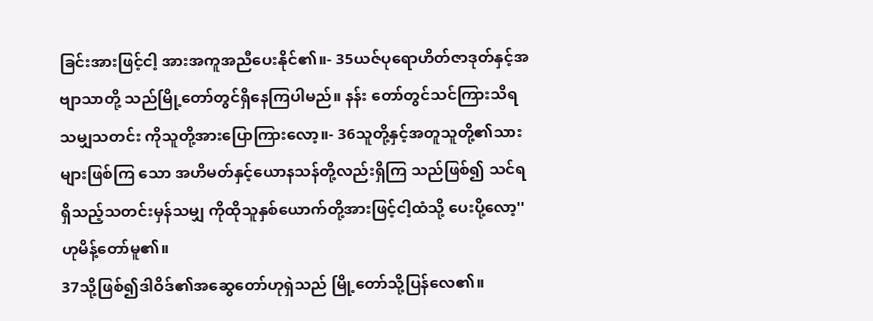ခြင်းအားဖြင့်ငါ့ အားအကူအညီပေးနိုင်၏။- 35ယဇ်ပုရောဟိတ်ဇာဒုတ်နှင့်အဗျာသာတို့ သည်မြို့တော်တွင်ရှိနေကြပါမည်။ နန်း တော်တွင်သင်ကြားသိရသမျှသတင်း ကိုသူတို့အားပြောကြားလော့။- 36သူတို့နှင့်အတူသူတို့၏သားများဖြစ်ကြ သော အဟိမတ်နှင့်ယောနသန်တို့လည်းရှိကြ သည်ဖြစ်၍ သင်ရရှိသည့်သတင်းမှန်သမျှ ကိုထိုသူနှစ်ယောက်တို့အားဖြင့်ငါ့ထံသို့ ပေးပို့လော့'' ဟုမိန့်တော်မူ၏။
37သို့ဖြစ်၍ဒါဝိဒ်၏အဆွေတော်ဟုရှဲသည် မြို့တော်သို့ပြန်လေ၏။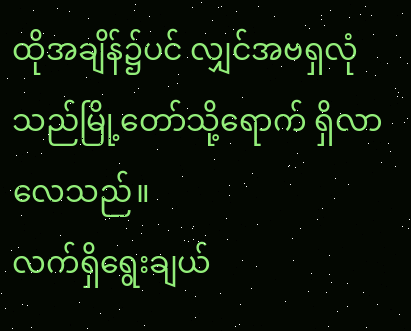ထိုအချိန်၌ပင် လျှင်အဗရှလုံသည်မြို့တော်သို့ရောက် ရှိလာလေသည်။
လက်ရှိရွေးချယ်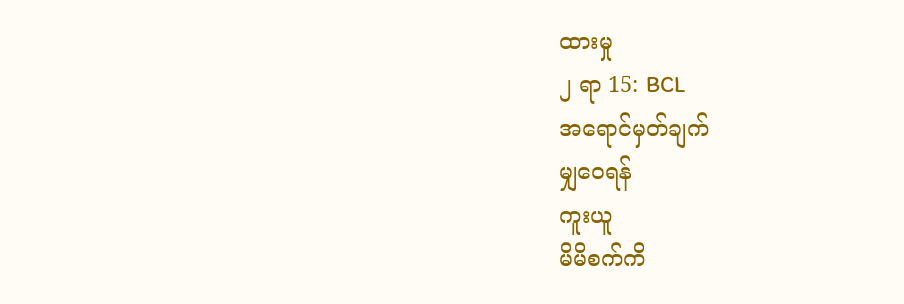ထားမှု
၂ ရာ 15: BCL
အရောင်မှတ်ချက်
မျှဝေရန်
ကူးယူ
မိမိစက်ကိ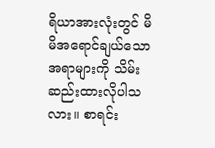ရိယာအားလုံးတွင် မိမိအရောင်ချယ်သောအရာများကို သိမ်းဆည်းထားလိုပါသလား။ စာရင်း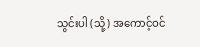သွင်းပါ (သို့) အကောင့်ဝင်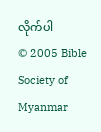လိုက်ပါ
© 2005 Bible Society of Myanmar